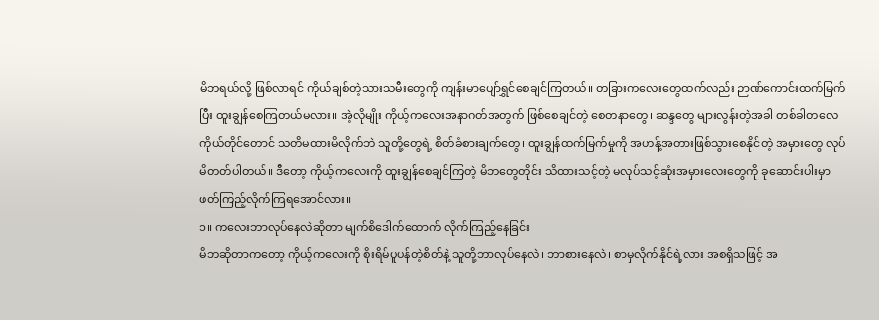မိဘရယ်လို့ ဖြစ်လာရင် ကိုယ်ချစ်တဲ့သားသမီးတွေကို ကျန်းမာပျော်ရွှင်စေချင်ကြတယ်။ တခြားကလေးတွေထက်လည်း ဉာဏ်ကောင်းထက်မြက်ပြီး ထူးချွန်စေကြတယ်မလား။ အဲ့လိုမျိုး ကိုယ့်ကလေးအနာဂတ်အတွက် ဖြစ်စေချင်တဲ့ စေတနာတွေ၊ ဆန္ဒတွေ များလွန်းတဲ့အခါ တစ်ခါတလေ ကိုယ်တိုင်တောင် သတိမထားမိလိုက်ဘဲ သူတို့တွေရဲ့ စိတ်ခံစားချက်တွေ၊ ထူးချွန်ထက်မြက်မှုကို အဟန့်အတားဖြစ်သွားစေနိုင်တဲ့ အမှားတွေ လုပ်မိတတ်ပါတယ်။ ဒီတော့ ကိုယ့်ကလေးကို ထူးချွန်စေချင်ကြတဲ့ မိဘတွေတိုင်း သိထားသင့်တဲ့ မလုပ်သင့်ဆုံးအမှားလေးတွေကို ခုဆောင်းပါးမှာ ဖတ်ကြည့်လိုက်ကြရအောင်လား။
၁။ ကလေးဘာလုပ်နေလဲဆိုတာ မျက်စိဒေါက်ထောက် လိုက်ကြည့်နေခြင်း
မိဘဆိုတာကတော့ ကိုယ့်ကလေးကို စိုးရိမ်ပူပန်တဲ့စိတ်နဲ့ သူတို့ဘာလုပ်နေလဲ၊ ဘာစားနေလဲ၊ စာမှလိုက်နိုင်ရဲ့လား အစရှိသဖြင့် အ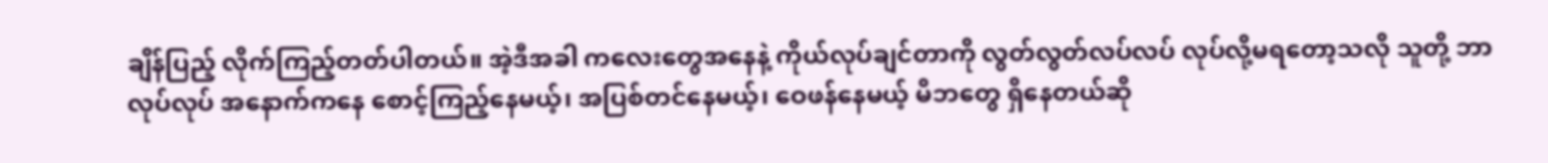ချိန်ပြည့် လိုက်ကြည့်တတ်ပါတယ်။ အဲ့ဒီအခါ ကလေးတွေအနေနဲ့ ကိုယ်လုပ်ချင်တာကို လွတ်လွတ်လပ်လပ် လုပ်လို့မရတော့သလို သူတို့ ဘာလုပ်လုပ် အနောက်ကနေ စောင့်ကြည့်နေမယ့်၊ အပြစ်တင်နေမယ့်၊ ဝေဖန်နေမယ့် မိဘတွေ ရှိနေတယ်ဆို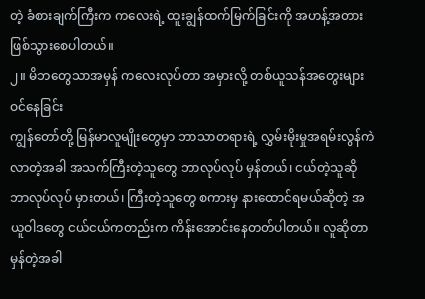တဲ့ ခံစားချက်ကြီးက ကလေးရဲ့ ထူးချွန်ထက်မြက်ခြင်းကို အဟန့်အတားဖြစ်သွားစေပါတယ်။
၂။ မိဘတွေသာအမှန် ကလေးလုပ်တာ အမှားလို့ တစ်ယူသန်အတွေးများဝင်နေခြင်း
ကျွန်တော်တို့ မြန်မာလူမျိုးတွေမှာ ဘာသာတရားရဲ့ လွှမ်းမိုးမှုအရမ်းလွန်ကဲလာတဲ့အခါ အသက်ကြီးတဲ့သူတွေ ဘာလုပ်လုပ် မှန်တယ်၊ ငယ်တဲ့သူဆို ဘာလုပ်လုပ် မှားတယ်၊ ကြီးတဲ့သူတွေ စကားမှ နားထောင်ရမယ်ဆိုတဲ့ အယူဝါဒတွေ ငယ်ငယ်ကတည်းက ကိန်းအောင်းနေတတ်ပါတယ်။ လူဆိုတာ မှန်တဲ့အခါ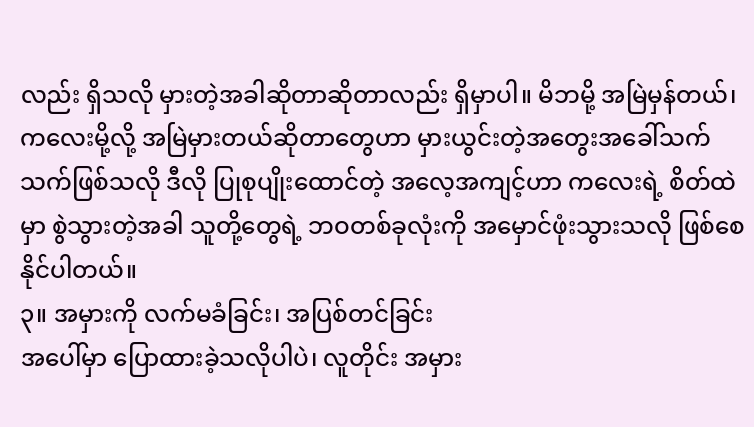လည်း ရှိသလို မှားတဲ့အခါဆိုတာဆိုတာလည်း ရှိမှာပါ။ မိဘမို့ အမြဲမှန်တယ်၊ ကလေးမို့လို့ အမြဲမှားတယ်ဆိုတာတွေဟာ မှားယွင်းတဲ့အတွေးအခေါ်သက်သက်ဖြစ်သလို ဒီလို ပြုစုပျိုးထောင်တဲ့ အလေ့အကျင့်ဟာ ကလေးရဲ့ စိတ်ထဲမှာ စွဲသွားတဲ့အခါ သူတို့တွေရဲ့ ဘဝတစ်ခုလုံးကို အမှောင်ဖုံးသွားသလို ဖြစ်စေနိုင်ပါတယ်။
၃။ အမှားကို လက်မခံခြင်း၊ အပြစ်တင်ခြင်း
အပေါ်မှာ ပြောထားခဲ့သလိုပါပဲ၊ လူတိုင်း အမှား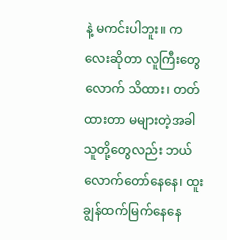နဲ့ မကင်းပါဘူး။ ကလေးဆိုတာ လူကြီးတွေလောက် သိထား၊ တတ်ထားတာ မများတဲ့အခါ သူတို့တွေလည်း ဘယ်လောက်တော်နေနေ၊ ထူးချွန်ထက်မြက်နေနေ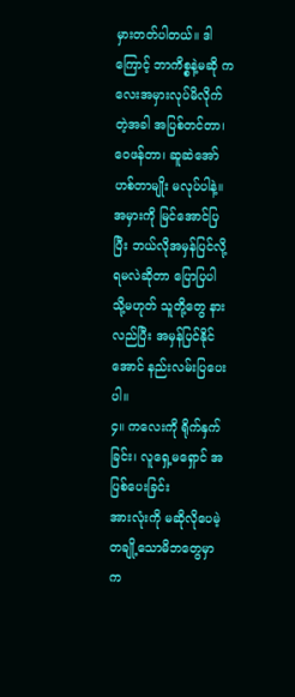မှားတတ်ပါတယ်။ ဒါကြောင့် ဘာကိစ္စနဲ့မဆို ကလေးအမှားလုပ်မိလိုက်တဲ့အခါ အပြစ်တင်တာ၊ ဝေဖန်တာ၊ ဆူဆဲအော်ဟစ်တာမျိုး မလုပ်ပါနဲ့။ အမှားကို မြင်အောင်ပြပြီး ဘယ်လိုအမှန်ပြင်လို့ ရမလဲဆိုတာ ပြောပြပါ သို့မဟုတ် သူတို့တွေ နားလည်ပြီး အမှန်ပြင်နိုင်အောင် နည်းလမ်းပြပေးပါ။
၄။ ကလေးကို ရိုက်နှက်ခြင်း၊ လူရှေ့မရှောင် အပြစ်ပေးခြင်း
အားလုံးကို မဆိုလိုပေမဲ့ တချို့သောမိဘတွေမှာ က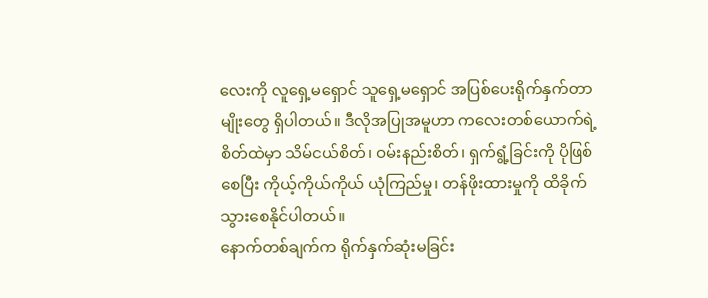လေးကို လူရှေ့မရှောင် သူရှေ့မရှောင် အပြစ်ပေးရိုက်နှက်တာမျိုးတွေ ရှိပါတယ်။ ဒီလိုအပြုအမူဟာ ကလေးတစ်ယောက်ရဲ့ စိတ်ထဲမှာ သိမ်ငယ်စိတ်၊ ဝမ်းနည်းစိတ်၊ ရှက်ရွံ့ခြင်းကို ပိုဖြစ်စေပြီး ကိုယ့်ကိုယ်ကိုယ် ယုံကြည်မှု၊ တန်ဖိုးထားမှုကို ထိခိုက်သွားစေနိုင်ပါတယ်။
နောက်တစ်ချက်က ရိုက်နှက်ဆုံးမခြင်း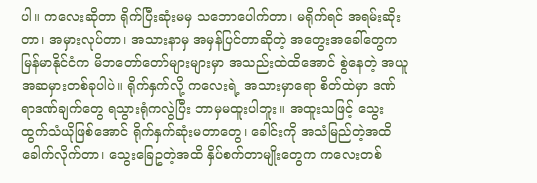ပါ။ ကလေးဆိုတာ ရိုက်ပြီးဆုံးမမှ သဘောပေါက်တာ၊ မရိုက်ရင် အရမ်းဆိုးတာ၊ အမှားလုပ်တာ၊ အသားနာမှ အမှန်ပြင်တာဆိုတဲ့ အတွေးအခေါ်တွေက မြန်မာနိုင်ငံက မိဘတော်တော်များများမှာ အသည်းထဲထိအောင် စွဲနေတဲ့ အယူအဆမှားတစ်ခုပါပဲ။ ရိုက်နှက်လို့ ကလေးရဲ့ အသားမှာရော စိတ်ထဲမှာ ဒဏ်ရာဒဏ်ချက်တွေ ရသွားရုံကလွဲပြီး ဘာမှမထူးပါဘူး။ အထူးသဖြင့် သွေးထွက်သံယိုဖြစ်အောင် ရိုက်နှက်ဆုံးမတာတွေ၊ ခေါင်းကို အသံမြည်တဲ့အထိ ခေါက်လိုက်တာ၊ သွေးခြေဥတဲ့အထိ နှိပ်စက်တာမျိုးတွေက ကလေးတစ်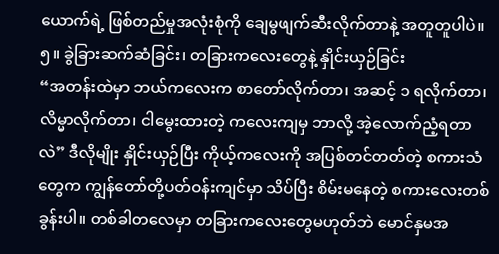ယောက်ရဲ့ ဖြစ်တည်မှုအလုံးစုံကို ချေမွဖျက်ဆီးလိုက်တာနဲ့ အတူတူပါပဲ။
၅။ ခွဲခြားဆက်ဆံခြင်း၊ တခြားကလေးတွေနဲ့ နှိုင်းယှဉ်ခြင်း
“အတန်းထဲမှာ ဘယ်ကလေးက စာတော်လိုက်တာ၊ အဆင့် ၁ ရလိုက်တာ၊ လိမ္မာလိုက်တာ၊ ငါမွေးထားတဲ့ ကလေးကျမှ ဘာလို့ အဲ့လောက်ညံ့ရတာလဲ” ဒီလိုမျိုး နှိုင်းယှဉ်ပြီး ကိုယ့်ကလေးကို အပြစ်တင်တတ်တဲ့ စကားသံတွေက ကျွန်တော်တို့ပတ်ဝန်းကျင်မှာ သိပ်ပြီး စိမ်းမနေတဲ့ စကားလေးတစ်ခွန်းပါ။ တစ်ခါတလေမှာ တခြားကလေးတွေမဟုတ်ဘဲ မောင်နှမအ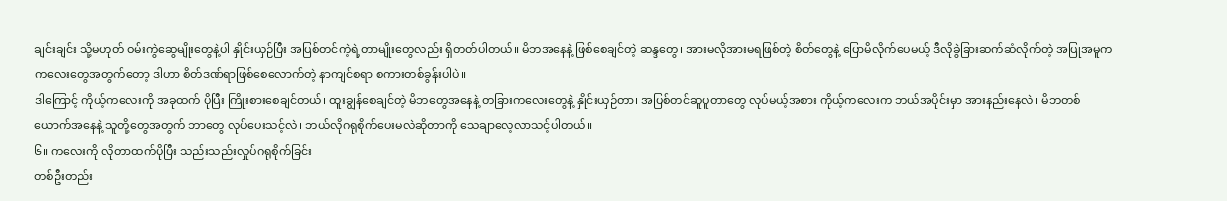ချင်းချင်း သို့မဟုတ် ဝမ်းကွဲဆွေမျိုးတွေနဲ့ပါ နှိုင်းယှဉ်ပြီး အပြစ်တင်ကဲ့ရဲ့တာမျိုးတွေလည်း ရှိတတ်ပါတယ်။ မိဘအနေနဲ့ ဖြစ်စေချင်တဲ့ ဆန္ဒတွေ၊ အားမလိုအားမရဖြစ်တဲ့ စိတ်တွေနဲ့ ပြောမိလိုက်ပေမယ့် ဒီလိုခွဲခြားဆက်ဆံလိုက်တဲ့ အပြုအမူက ကလေးတွေအတွက်တော့ ဒါဟာ စိတ်ဒဏ်ရာဖြစ်စေလောက်တဲ့ နာကျင်စရာ စကားတစ်ခွန်းပါပဲ။
ဒါကြောင့် ကိုယ့်ကလေးကို အခုထက် ပိုပြီး ကြိုးစားစေချင်တယ်၊ ထူးချွန်စေချင်တဲ့ မိဘတွေအနေနဲ့ တခြားကလေးတွေနဲ့ နှိုင်းယှဉ်တာ၊ အပြစ်တင်ဆူပူတာတွေ လုပ်မယ့်အစား ကိုယ့်ကလေးက ဘယ်အပိုင်းမှာ အားနည်းနေလဲ၊ မိဘတစ်ယောက်အနေနဲ့ သူတို့တွေအတွက် ဘာတွေ လုပ်ပေးသင့်လဲ၊ ဘယ်လိုဂရုစိုက်ပေးမလဲဆိုတာကို သေချာလေ့လာသင့်ပါတယ်။
၆။ ကလေးကို လိုတာထက်ပိုပြီး သည်းသည်းလှုပ်ဂရုစိုက်ခြင်း
တစ်ဦးတည်း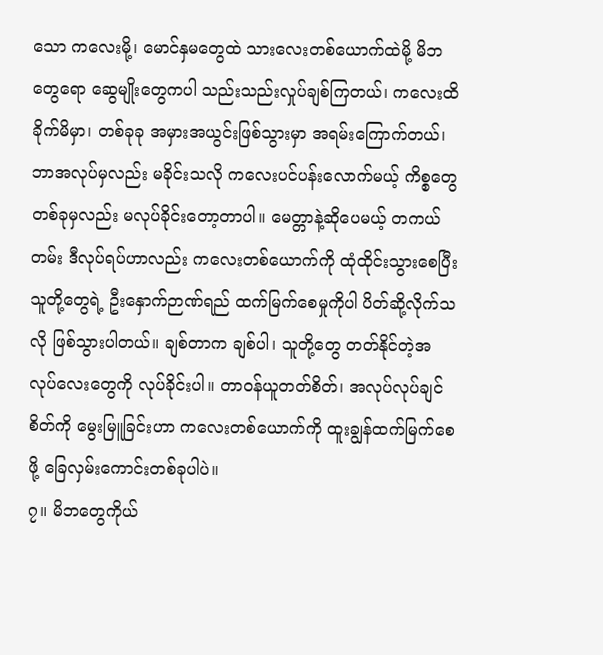သော ကလေးမို့၊ မောင်နှမတွေထဲ သားလေးတစ်ယောက်ထဲမို့ မိဘတွေရော ဆွေမျိုးတွေကပါ သည်းသည်းလှုပ်ချစ်ကြတယ်၊ ကလေးထိခိုက်မိမှာ၊ တစ်ခုခု အမှားအယွင်းဖြစ်သွားမှာ အရမ်းကြောက်တယ်၊ ဘာအလုပ်မှလည်း မခိုင်းသလို ကလေးပင်ပန်းလောက်မယ့် ကိစ္စတွေ တစ်ခုမှလည်း မလုပ်ခိုင်းတော့တာပါ။ မေတ္တာနဲ့ဆိုပေမယ့် တကယ်တမ်း ဒီလုပ်ရပ်ဟာလည်း ကလေးတစ်ယောက်ကို ထုံထိုင်းသွားစေပြီး သူတို့တွေရဲ့ ဦးနှောက်ဉာဏ်ရည် ထက်မြက်စေမှုကိုပါ ပိတ်ဆို့လိုက်သလို ဖြစ်သွားပါတယ်။ ချစ်တာက ချစ်ပါ၊ သူတို့တွေ တတ်နိုင်တဲ့အလုပ်လေးတွေကို လုပ်ခိုင်းပါ။ တာဝန်ယူတတ်စိတ်၊ အလုပ်လုပ်ချင်စိတ်ကို မွေးမြူခြင်းဟာ ကလေးတစ်ယောက်ကို ထူးချွန်ထက်မြက်စေဖို့ ခြေလှမ်းကောင်းတစ်ခုပါပဲ။
၇။ မိဘတွေကိုယ်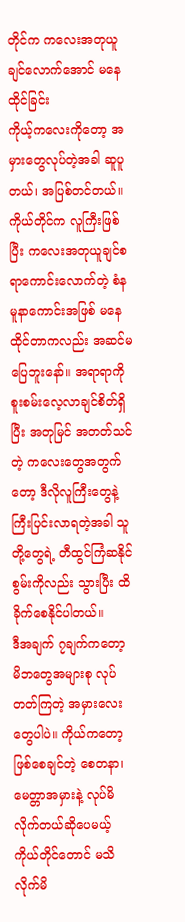တိုင်က ကလေးအတုယူချင်လောက်အောင် မနေထိုင်ခြင်း
ကိုယ့်ကလေးကိုတော့ အမှားတွေလုပ်တဲ့အခါ ဆူပူတယ်၊ အပြစ်တင်တယ်။ ကိုယ်တိုင်က လူကြီးဖြစ်ပြီး ကလေးအတုယူချင်စရာကောင်းလောက်တဲ့ စံနမူနာကောင်းအဖြစ် မနေထိုင်တာကလည်း အဆင်မပြေဘူးနော်။ အရာရာကို စူးစမ်းလေ့လာချင်စိတ်ရှိပြီး အတုမြင် အတတ်သင်တဲ့ ကလေးတွေအတွက်တော့ ဒီလိုလူကြီးတွေနဲ့ ကြီးပြင်းလာရတဲ့အခါ သူတို့တွေရဲ့ တီထွင်ကြံဆနိုင်စွမ်းကိုလည်း သွားပြီး ထိခိုက်စေနိုင်ပါတယ်။
ဒီအချက် ၇ချက်ကတော့ မိဘတွေအများစု လုပ်တတ်ကြတဲ့ အမှားလေးတွေပါပဲ။ ကိုယ်ကတော့ ဖြစ်စေချင်တဲ့ စေတနာ၊ မေတ္တာအမှားနဲ့ လုပ်မိလိုက်တယ်ဆိုပေမယ့် ကိုယ်တိုင်တောင် မသိလိုက်မိ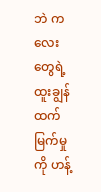ဘဲ ကလေးတွေရဲ့ ထူးချွန်ထက်မြက်မှုကို ဟန့်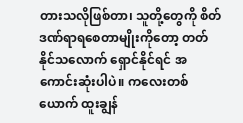တားသလိုဖြစ်တာ၊ သူတို့တွေကို စိတ်ဒဏ်ရာရစေတာမျိုးကိုတော့ တတ်နိုင်သလောက် ရှောင်နိုင်ရင် အကောင်းဆုံးပါပဲ။ ကလေးတစ်ယောက် ထူးချွန်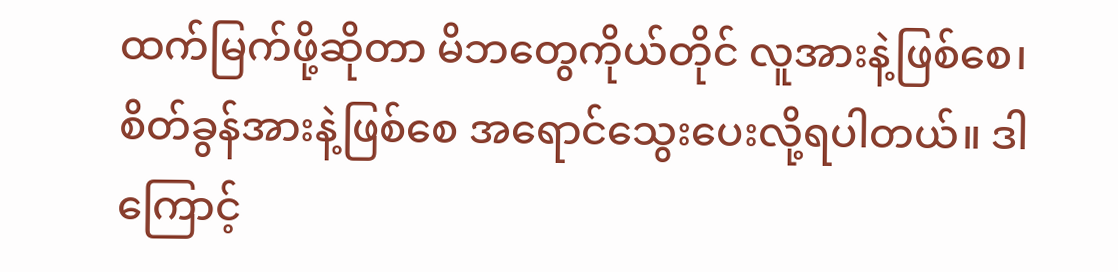ထက်မြက်ဖို့ဆိုတာ မိဘတွေကိုယ်တိုင် လူအားနဲ့ဖြစ်စေ၊ စိတ်ခွန်အားနဲ့ဖြစ်စေ အရောင်သွေးပေးလို့ရပါတယ်။ ဒါကြောင့်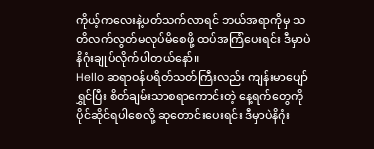ကိုယ့်ကလေးနဲ့ပတ်သက်လာရင် ဘယ်အရာကိုမှ သတိလက်လွတ်မလုပ်မိစေဖို့ ထပ်အကြံပေးရင်း ဒီမှာပဲ နိဂုံးချုပ်လိုက်ပါတယ်နော်။
Hello ဆရာဝန်ပရိတ်သတ်ကြီးလည်း ကျန်းမာပျော်ရွှင်ပြီး စိတ်ချမ်းသာစရာကောင်းတဲ့ နေ့ရက်တွေကို ပိုင်ဆိုင်ရပါစေလို့ ဆုတောင်းပေးရင်း ဒီမှာပဲနိဂုံး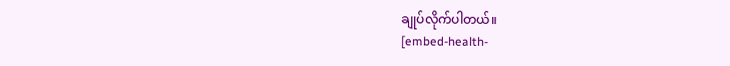ချုပ်လိုက်ပါတယ်။
[embed-health-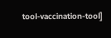tool-vaccination-tool]